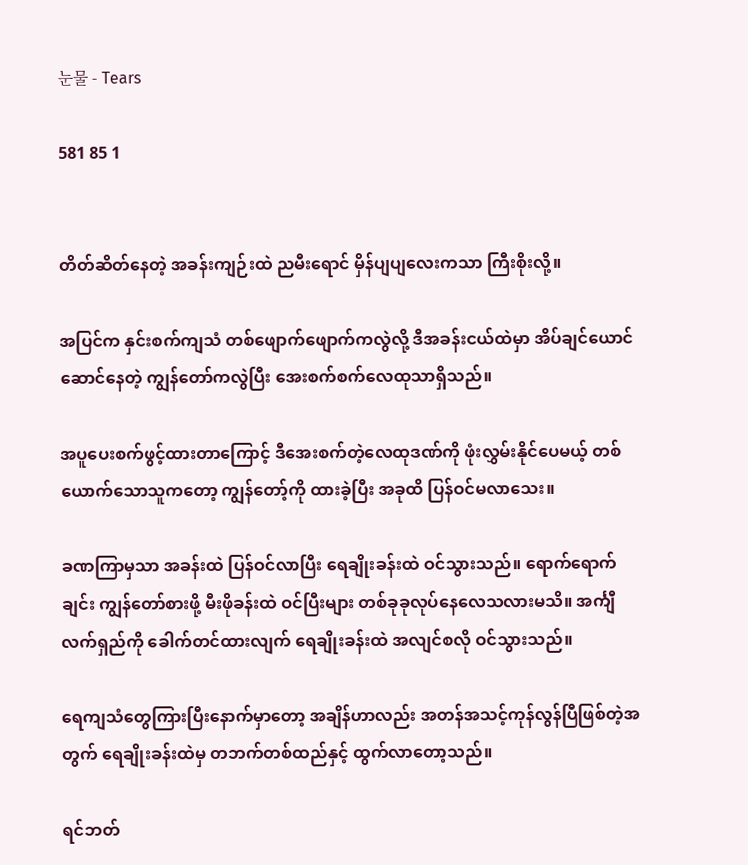눈물 - Tears

581 85 1


တိတ်ဆိတ်နေတဲ့ အခန်းကျဉ်းထဲ ညမီးရောင် မှိန်ပျပျလေးကသာ ကြီးစိုးလို့။

အပြင်က နှင်းစက်ကျသံ တစ်ဖျောက်ဖျောက်ကလွဲလို့ ဒီအခန်းငယ်ထဲမှာ အိပ်ချင်ယောင်ဆောင်နေတဲ့ ကျွန်တော်ကလွဲပြီး အေးစက်စက်လေထုသာရှိသည်။

အပူပေးစက်ဖွင့်ထားတာကြောင့် ဒီအေးစက်တဲ့လေထုဒဏ်ကို ဖုံးလွှမ်းနိုင်ပေမယ့် တစ်ယောက်သောသူကတော့ ကျွန်တော့်ကို ထားခဲ့ပြီး အခုထိ ပြန်ဝင်မလာသေး။

ခဏကြာမှသာ အခန်းထဲ ပြန်ဝင်လာပြီး ရေချိုးခန်းထဲ ဝင်သွားသည်။ ရောက်ရောက်ချင်း ကျွန်တော်စားဖို့ မီးဖိုခန်းထဲ ဝင်ပြီးများ တစ်ခုခုလုပ်နေလေသလားမသိ။ အင်္ကျီလက်ရှည်ကို ခေါက်တင်ထားလျက် ရေချိုးခန်းထဲ အလျင်စလို ဝင်သွားသည်။

ရေကျသံတွေကြားပြီးနောက်မှာတော့ အချိန်ဟာလည်း အတန်အသင့်ကုန်လွန်ပြီဖြစ်တဲ့အတွက် ရေချိုးခန်းထဲမှ တဘက်တစ်ထည်နှင့် ထွက်လာတော့သည်။

ရင်ဘတ်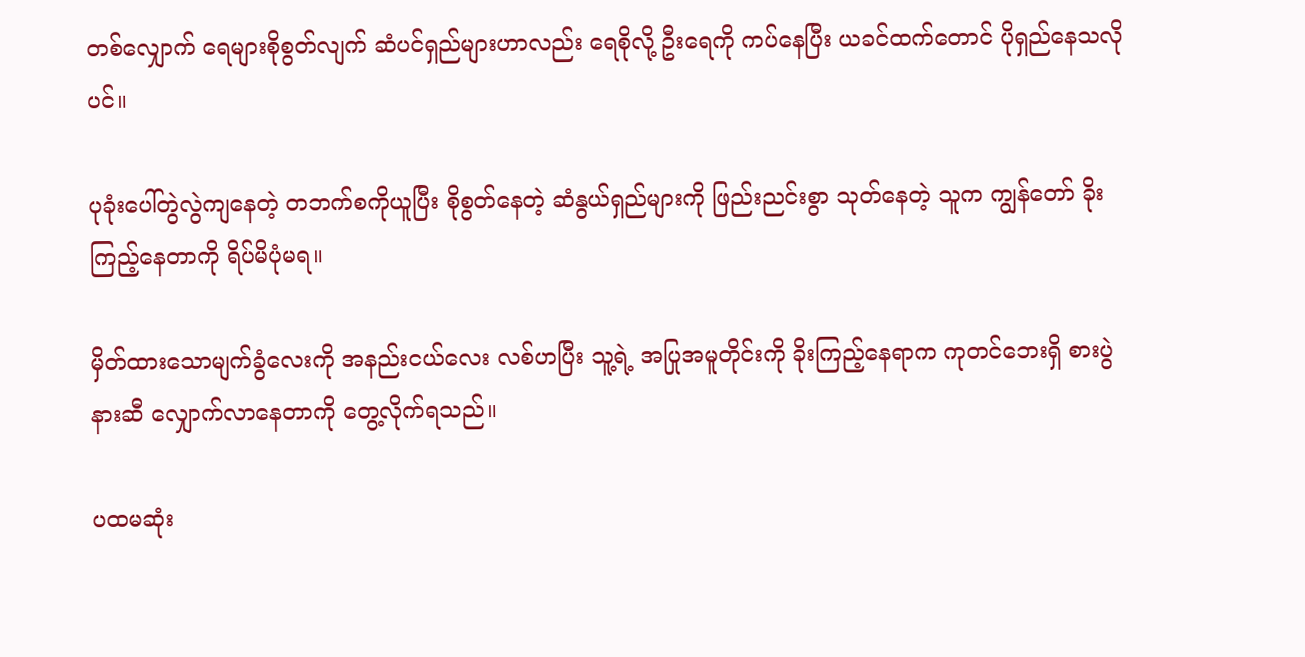တစ်လျှောက် ရေများစိုစွတ်လျက် ဆံပင်ရှည်များဟာလည်း ရေစိုလို့ ဦးရေကို ကပ်နေပြီး ယခင်ထက်တောင် ပိုရှည်နေသလိုပင်။

ပုခုံးပေါ်တွဲလွဲကျနေတဲ့ တဘက်စကိုယူပြီး စိုစွတ်နေတဲ့ ဆံနွယ်ရှည်များကို ဖြည်းညင်းစွာ သုတ်နေတဲ့ သူက ကျွန်တော် ခိုးကြည့်နေတာကို ရိပ်မိပုံမရ။

မှိတ်ထားသောမျက်ခွံလေးကို အနည်းငယ်လေး လစ်ဟပြီး သူ့ရဲ့ အပြုအမူတိုင်းကို ခိုးကြည့်နေရာက ကုတင်ဘေးရှိ စားပွဲနားဆီ လျှောက်လာနေတာကို တွေ့လိုက်ရသည်။

ပထမဆုံး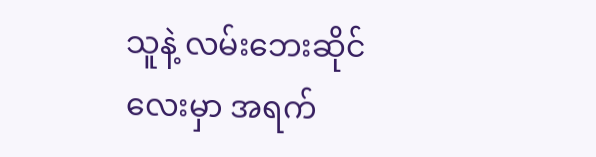သူနဲ့ လမ်းဘေးဆိုင်လေးမှာ အရက်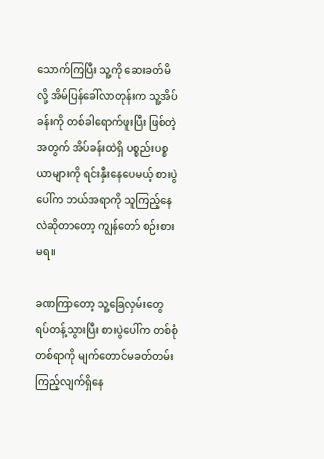သောက်ကြပြီး သူ့ကို ဆေးခတ်မိလို့ အိမ်ပြန်ခေါ်လာတုန်းက သူ့အိပ်ခန်းကို တစ်ခါရောက်ဖူးပြီး ဖြစ်တဲ့အတွက် အိပ်ခန်းထဲရှိ ပစ္စည်းပစ္စယာများကို ရင်းနှီးနေပေမယ့် စားပွဲပေါ်က ဘယ်အရာကို သူကြည့်နေလဲဆိုတာတော့ ကျွန်တော် စဉ်းစားမရ။

ခဏကြာတော့ သူ့ခြေလှမ်းတွေ ရပ်တန့်သွားပြီး စားပွဲပေါ်က တစ်စုံတစ်ရာကို မျက်တောင်မခတ်တမ်း ကြည့်လျက်ရှိနေ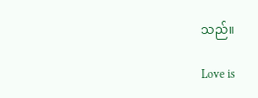သည်။

Love is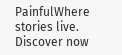PainfulWhere stories live. Discover now